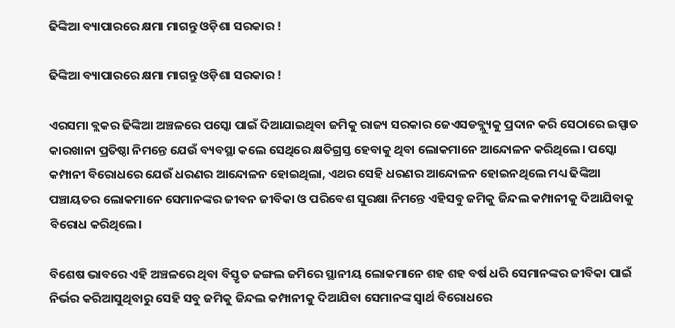ଢିଙ୍କିଆ ବ୍ୟାପାରରେ କ୍ଷମା ମାଗନ୍ତୁ ଓଡ଼ିଶା ସରକାର !

ଢିଙ୍କିଆ ବ୍ୟାପାରରେ କ୍ଷମା ମାଗନ୍ତୁ ଓଡ଼ିଶା ସରକାର !

ଏରସମା ବ୍ଲକର ଢିଙ୍କିଆ ଅଞ୍ଚଳରେ ପସ୍କୋ ପାଇଁ ଦିଆଯାଇଥିବା ଜମିକୁ ରାଜ୍ୟ ସରକାର ଜେଏସଡବ୍ଲ୍ୟୁକୁ ପ୍ରଦାନ କରି ସେଠାରେ ଇସ୍ପାତ କାରଖାନା ପ୍ରତିଷ୍ଠା ନିମନ୍ତେ ଯେଉଁ ବ୍ୟବସ୍ଥା କଲେ ସେଥିରେ କ୍ଷତିଗ୍ରସ୍ତ ହେବାକୁ ଥିବା ଲୋକମାନେ ଆନ୍ଦୋଳନ କରିଥିଲେ। ପସ୍କୋ କମ୍ପାନୀ ବିରୋଧରେ ଯେଉଁ ଧରଣର ଆନ୍ଦୋଳନ ହୋଇଥିଲା, ଏଥର ସେହି ଧରଣର ଆନ୍ଦୋଳନ ହୋଇନଥିଲେ ମଧ୍ୟ ଢିଙ୍କିଆ ପଞ୍ଚାୟତର ଲୋକମାନେ ସେମାନଙ୍କର ଜୀବନ ଜୀବିକା ଓ ପରିବେଶ ସୁରକ୍ଷା ନିମନ୍ତେ ଏହିସବୁ ଜମିକୁ ଜିନ୍ଦଲ କମ୍ପାନୀକୁ ଦିଆଯିବାକୁ ବିରୋଧ କରିଥିଲେ।

ବିଶେଷ ଭାବରେ ଏହି ଅଞ୍ଚଳରେ ଥିବା ବିସ୍ତୃତ ଜଙ୍ଗଲ ଜମିରେ ସ୍ଥାନୀୟ ଲୋକମାନେ ଶହ ଶହ ବର୍ଷ ଧରି ସେମାନଙ୍କର ଜୀବିକା ପାଇଁ ନିର୍ଭର କରିଆସୁଥିବାରୁ ସେହି ସବୁ ଜମିକୁ ଜିନ୍ଦଲ କମ୍ପାନୀକୁ ଦିଆଯିବା ସେମାନଙ୍କ ସ୍ୱାର୍ଥ ବିରୋଧରେ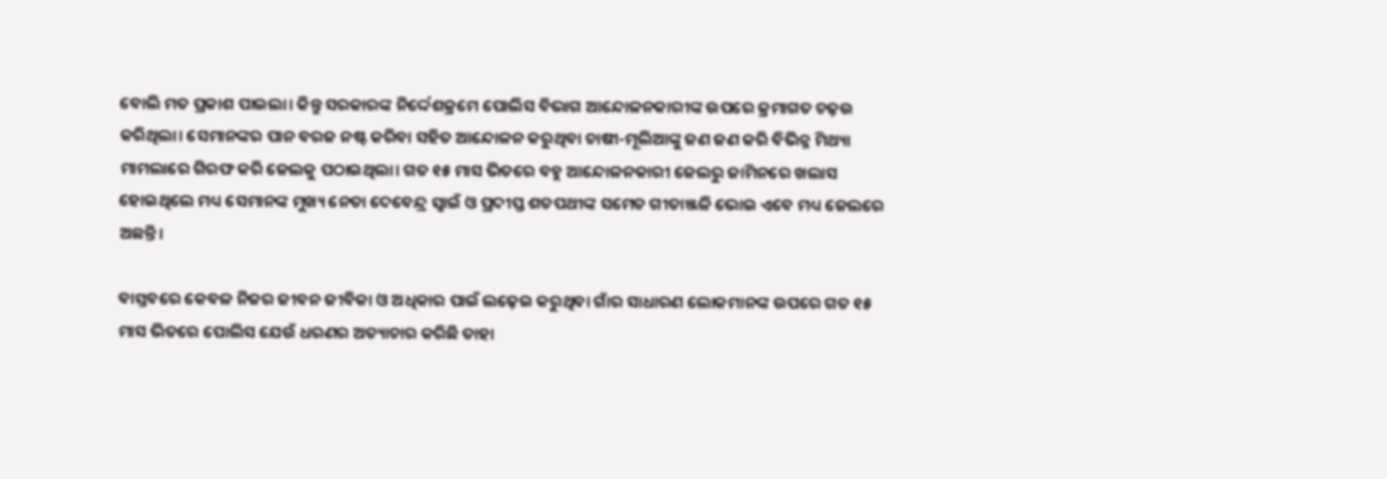ବୋଲି ମତ ପ୍ରକାଶ ପାଇଲା। କିନ୍ତୁ ସରକାରଙ୍କ ନିର୍ଦ୍ଦେଶକ୍ରମେ ପୋଲିସ ବିଭାଗ ଆନ୍ଦୋଳନକାରୀଙ୍କ ଉପରେ କ୍ରମାଗତ ଚଢ଼ଉ କରିଥିଲା। ସେମାନଙ୍କର ପାନ ବରଜ ନଷ୍ଟ କରିବା ସହିତ ଆନ୍ଦୋଳନ କରୁଥିବା ଚାଷୀ-ମୂଲିଆଙ୍କୁ ଜଣ ଜଣ କରି ବିଭିନ୍ନ ମିଥ୍ୟା ମାମଲାରେ ଗିରଫ କରି ଜେଲକୁ ପଠାଇଥିଲା। ଗତ ୧୫ ମାସ ଭିତରେ ବହୁ ଆନ୍ଦୋଳନକାରୀ ଜେଲରୁ ଜାମିନରେ ଖଲାସ ହୋଇଥିଲେ ମଧ୍ୟ ସେମାନଙ୍କ ମୁଖ୍ୟ ନେତା ଦେବେନ୍ଦ୍ର ସ୍ୱାଇଁ ଓ ପ୍ରଦୀପ୍ତ ଶତପଥୀଙ୍କ ସମେତ ଗୀତାଞ୍ଜଳି ଭୋଇ ଏବେ ମଧ୍ୟ ଜେଲରେ ଅଛନ୍ତି।

ବାସ୍ତବରେ କେବଳ ନିଜର ଜୀବନ ଜୀବିକା ଓ ଅଧିକାର ପାଇଁ ଲଢ଼େଇ କରୁଥିବା ଗାଁର ସାଧାରଣ ଲୋକମାନଙ୍କ ଉପରେ ଗତ ୧୫ ମାସ ଭିତରେ ପୋଲିସ ଯେଉଁ ଧରଣର ଅତ୍ୟାଚାର କରିଛି ତାହା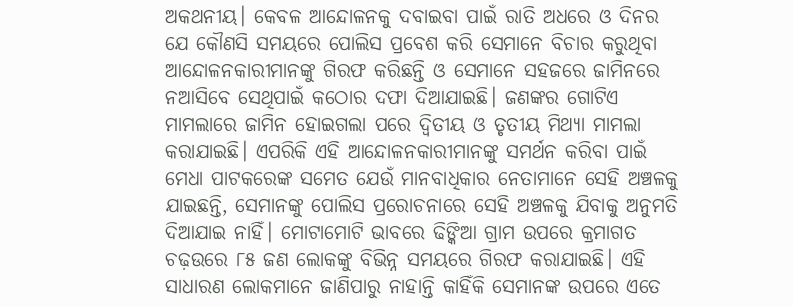ଅକଥନୀୟ। କେବଳ ଆନ୍ଦୋଳନକୁ ଦବାଇବା ପାଇଁ ରାତି ଅଧରେ ଓ ଦିନର ଯେ କୌଣସି ସମୟରେ ପୋଲିସ ପ୍ରବେଶ କରି ସେମାନେ ବିଚାର କରୁଥିବା ଆନ୍ଦୋଳନକାରୀମାନଙ୍କୁ ଗିରଫ କରିଛନ୍ତି ଓ ସେମାନେ ସହଜରେ ଜାମିନରେ ନଆସିବେ ସେଥିପାଇଁ କଠୋର ଦଫା ଦିଆଯାଇଛି। ଜଣଙ୍କର ଗୋଟିଏ ମାମଲାରେ ଜାମିନ ହୋଇଗଲା ପରେ ଦ୍ୱିତୀୟ ଓ ତୃତୀୟ ମିଥ୍ୟା ମାମଲା କରାଯାଇଛି। ଏପରିକି ଏହି ଆନ୍ଦୋଳନକାରୀମାନଙ୍କୁ ସମର୍ଥନ କରିବା ପାଇଁ ମେଧା ପାଟକରେଙ୍କ ସମେତ ଯେଉଁ ମାନବାଧିକାର ନେତାମାନେ ସେହି ଅଞ୍ଚଳକୁ ଯାଇଛନ୍ତି, ସେମାନଙ୍କୁ ପୋଲିସ ପ୍ରରୋଚନାରେ ସେହି ଅଞ୍ଚଳକୁ ଯିବାକୁ ଅନୁମତି ଦିଆଯାଇ ନାହିଁ। ମୋଟାମୋଟି ଭାବରେ ଢିଙ୍କିଆ ଗ୍ରାମ ଉପରେ କ୍ରମାଗତ ଚଢ଼ଉରେ ୮୫ ଜଣ ଲୋକଙ୍କୁ ବିଭିନ୍ନ ସମୟରେ ଗିରଫ କରାଯାଇଛି। ଏହି ସାଧାରଣ ଲୋକମାନେ ଜାଣିପାରୁ ନାହାନ୍ତି କାହିଁକି ସେମାନଙ୍କ ଉପରେ ଏତେ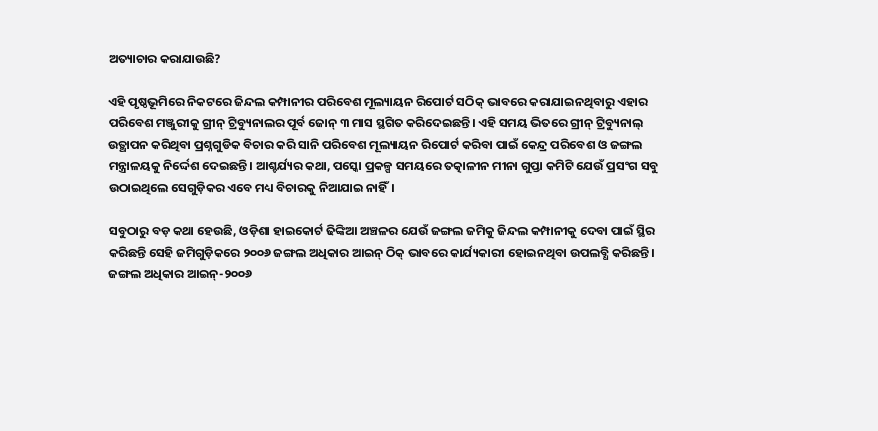ଅତ୍ୟାଚାର କରାଯାଉଛି?

ଏହି ପୃଷ୍ଠଭୂମିରେ ନିକଟରେ ଜିନ୍ଦଲ କମ୍ପାନୀର ପରିବେଶ ମୂଲ୍ୟାୟନ ରିପୋର୍ଟ ସଠିକ୍ ଭାବରେ କରାଯାଇନଥିବାରୁ ଏହାର ପରିବେଶ ମଞ୍ଜୁରୀକୁ ଗ୍ରୀନ୍ ଟ୍ରିବ୍ୟୁନାଲର ପୂର୍ବ ଜୋନ୍ ୩ ମାସ ସ୍ଥଗିତ କରିଦେଇଛନ୍ତି। ଏହି ସମୟ ଭିତରେ ଗ୍ରୀନ୍ ଟ୍ରିବ୍ୟୁନାଲ୍ ଉତ୍ଥାପନ କରିଥିବା ପ୍ରଶ୍ନଗୁଡିକ ବିଚାର କରି ସାନି ପରିବେଶ ମୂଲ୍ୟାୟନ ରିପୋର୍ଟ କରିବା ପାଇଁ କେନ୍ଦ୍ର ପରିବେଶ ଓ ଜଙ୍ଗଲ ମନ୍ତ୍ରାଳୟକୁ ନିର୍ଦ୍ଦେଶ ଦେଇଛନ୍ତି। ଆଶ୍ଚର୍ଯ୍ୟର କଥା, ପସ୍କୋ ପ୍ରକଳ୍ପ ସମୟରେ ତତ୍କାଳୀନ ମୀନା ଗୁପ୍ତା କମିଟି ଯେଉଁ ପ୍ରସଂଗ ସବୁ ଉଠାଇଥିଲେ ସେଗୁଡ଼ିକର ଏବେ ମଧ୍ୟ ବିଚାରକୁ ନିଆଯାଇ ନାହିଁ।

ସବୁଠାରୁ ବଡ଼ କଥା ହେଉଛି, ଓଡ଼ିଶା ହାଇକୋର୍ଟ ଢିଙ୍କିଆ ଅଞ୍ଚଳର ଯେଉଁ ଜଙ୍ଗଲ ଜମିକୁ ଜିନ୍ଦଲ କମ୍ପାନୀକୁ ଦେବା ପାଇଁ ସ୍ଥିର କରିଛନ୍ତି ସେହି ଜମିଗୁଡ଼ିକରେ ୨୦୦୬ ଜଙ୍ଗଲ ଅଧିକାର ଆଇନ୍ ଠିକ୍ ଭାବରେ କାର୍ଯ୍ୟକାରୀ ହୋଇନଥିବା ଉପଲବ୍ଧି କରିଛନ୍ତି। ଜଙ୍ଗଲ ଅଧିକାର ଆଇନ୍-୨୦୦୬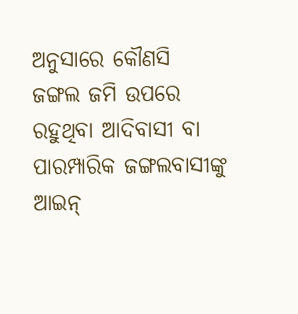ଅନୁସାରେ କୌଣସି ଜଙ୍ଗଲ ଜମି ଉପରେ ରହୁଥିବା ଆଦିବାସୀ ବା ପାରମ୍ପାରିକ ଜଙ୍ଗଲବାସୀଙ୍କୁ ଆଇନ୍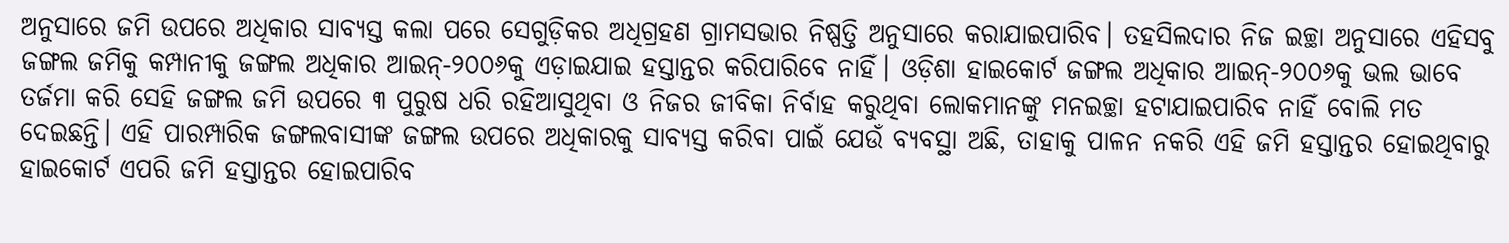ଅନୁସାରେ ଜମି ଉପରେ ଅଧିକାର ସାବ୍ୟସ୍ତ କଲା ପରେ ସେଗୁଡ଼ିକର ଅଧିଗ୍ରହଣ ଗ୍ରାମସଭାର ନିଷ୍ପତ୍ତି ଅନୁସାରେ କରାଯାଇପାରିବ। ତହସିଲଦାର ନିଜ ଇଚ୍ଛା ଅନୁସାରେ ଏହିସବୁ ଜଙ୍ଗଲ ଜମିକୁ କମ୍ପାନୀକୁ ଜଙ୍ଗଲ ଅଧିକାର ଆଇନ୍-୨୦୦୬କୁ ଏଡ଼ାଇଯାଇ ହସ୍ତାନ୍ତର କରିପାରିବେ ନାହିଁ। ଓଡ଼ିଶା ହାଇକୋର୍ଟ ଜଙ୍ଗଲ ଅଧିକାର ଆଇନ୍-୨୦୦୬କୁ ଭଲ ଭାବେ ତର୍ଜମା କରି ସେହି ଜଙ୍ଗଲ ଜମି ଉପରେ ୩ ପୁରୁଷ ଧରି ରହିଆସୁଥିବା ଓ ନିଜର ଜୀବିକା ନିର୍ବାହ କରୁଥିବା ଲୋକମାନଙ୍କୁ ମନଇଚ୍ଛା ହଟାଯାଇପାରିବ ନାହିଁ ବୋଲି ମତ ଦେଇଛନ୍ତି। ଏହି ପାରମ୍ପାରିକ ଜଙ୍ଗଲବାସୀଙ୍କ ଜଙ୍ଗଲ ଉପରେ ଅଧିକାରକୁ ସାବ୍ୟସ୍ତ କରିବା ପାଇଁ ଯେଉଁ ବ୍ୟବସ୍ଥା ଅଛି, ତାହାକୁ ପାଳନ ନକରି ଏହି ଜମି ହସ୍ତାନ୍ତର ହୋଇଥିବାରୁ ହାଇକୋର୍ଟ ଏପରି ଜମି ହସ୍ତାନ୍ତର ହୋଇପାରିବ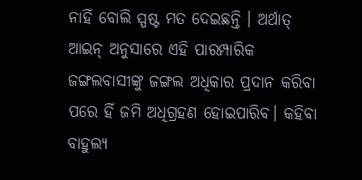ନାହିଁ ବୋଲି ସ୍ପଷ୍ଟ ମତ ଦେଇଛନ୍ତି । ଅର୍ଥାତ୍ ଆଇନ୍ ଅନୁସାରେ ଏହି ପାରମ୍ପାରିକ ଜଙ୍ଗଲବାସୀଙ୍କୁ ଜଙ୍ଗଲ ଅଧିକାର ପ୍ରଦାନ କରିବା ପରେ ହିଁ ଜମି ଅଧିଗ୍ରହଣ ହୋଇପାରିବ। କହିବା ବାହୁଲ୍ୟ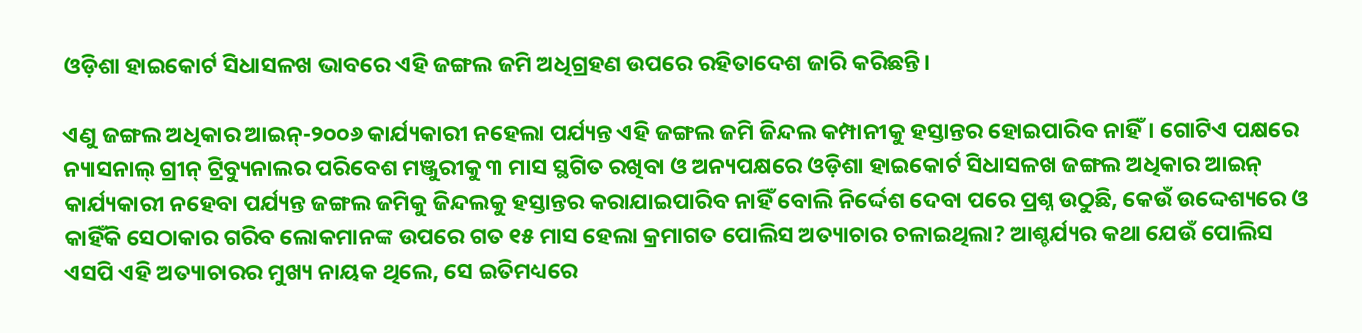ଓଡ଼ିଶା ହାଇକୋର୍ଟ ସିଧାସଳଖ ଭାବରେ ଏହି ଜଙ୍ଗଲ ଜମି ଅଧିଗ୍ରହଣ ଉପରେ ରହିତାଦେଶ ଜାରି କରିଛନ୍ତି।

ଏଣୁ ଜଙ୍ଗଲ ଅଧିକାର ଆଇନ୍-୨୦୦୬ କାର୍ଯ୍ୟକାରୀ ନହେଲା ପର୍ଯ୍ୟନ୍ତ ଏହି ଜଙ୍ଗଲ ଜମି ଜିନ୍ଦଲ କମ୍ପାନୀକୁ ହସ୍ତାନ୍ତର ହୋଇପାରିବ ନାହିଁ। ଗୋଟିଏ ପକ୍ଷରେ ନ୍ୟାସନାଲ୍ ଗ୍ରୀନ୍ ଟ୍ରିବ୍ୟୁନାଲର ପରିବେଶ ମଞ୍ଜୁରୀକୁ ୩ ମାସ ସ୍ଥଗିତ ରଖିବା ଓ ଅନ୍ୟପକ୍ଷରେ ଓଡ଼ିଶା ହାଇକୋର୍ଟ ସିଧାସଳଖ ଜଙ୍ଗଲ ଅଧିକାର ଆଇନ୍ କାର୍ଯ୍ୟକାରୀ ନହେବା ପର୍ଯ୍ୟନ୍ତ ଜଙ୍ଗଲ ଜମିକୁ ଜିନ୍ଦଲକୁ ହସ୍ତାନ୍ତର କରାଯାଇପାରିବ ନାହିଁ ବୋଲି ନିର୍ଦ୍ଦେଶ ଦେବା ପରେ ପ୍ରଶ୍ନ ଉଠୁଛି, କେଉଁ ଉଦ୍ଦେଶ୍ୟରେ ଓ କାହିଁକି ସେଠାକାର ଗରିବ ଲୋକମାନଙ୍କ ଉପରେ ଗତ ୧୫ ମାସ ହେଲା କ୍ରମାଗତ ପୋଲିସ ଅତ୍ୟାଚାର ଚଳାଇଥିଲା? ଆଶ୍ଚର୍ଯ୍ୟର କଥା ଯେଉଁ ପୋଲିସ ଏସପି ଏହି ଅତ୍ୟାଚାରର ମୁଖ୍ୟ ନାୟକ ଥିଲେ, ସେ ଇତିମଧ୍ୟରେ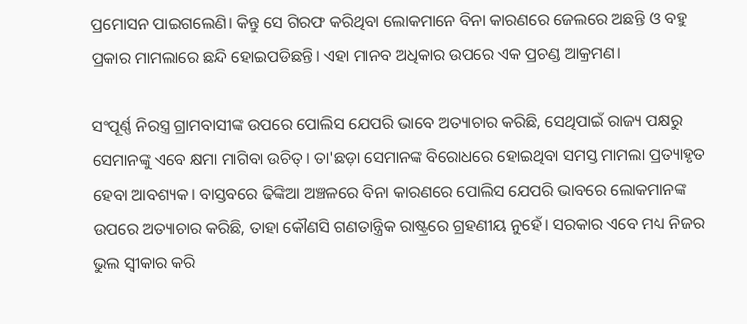ପ୍ରମୋସନ ପାଇଗଲେଣି। କିନ୍ତୁ ସେ ଗିରଫ କରିଥିବା ଲୋକମାନେ ବିନା କାରଣରେ ଜେଲରେ ଅଛନ୍ତି ଓ ବହୁ ପ୍ରକାର ମାମଲାରେ ଛନ୍ଦି ହୋଇପଡିଛନ୍ତି। ଏହା ମାନବ ଅଧିକାର ଉପରେ ଏକ ପ୍ରଚଣ୍ଡ ଆକ୍ରମଣ।

ସଂପୂର୍ଣ୍ଣ ନିରସ୍ତ୍ର ଗ୍ରାମବାସୀଙ୍କ ଉପରେ ପୋଲିସ ଯେପରି ଭାବେ ଅତ୍ୟାଚାର କରିଛି, ସେଥିପାଇଁ ରାଜ୍ୟ ପକ୍ଷରୁ ସେମାନଙ୍କୁ ଏବେ କ୍ଷମା ମାଗିବା ଉଚିତ୍। ତା'ଛଡ଼ା ସେମାନଙ୍କ ବିରୋଧରେ ହୋଇଥିବା ସମସ୍ତ ମାମଲା ପ୍ରତ୍ୟାହୃତ ହେବା ଆବଶ୍ୟକ। ବାସ୍ତବରେ ଢିଙ୍କିଆ ଅଞ୍ଚଳରେ ବିନା କାରଣରେ ପୋଲିସ ଯେପରି ଭାବରେ ଲୋକମାନଙ୍କ ଉପରେ ଅତ୍ୟାଚାର କରିଛି, ତାହା କୌଣସି ଗଣତାନ୍ତ୍ରିକ ରାଷ୍ଟ୍ରରେ ଗ୍ରହଣୀୟ ନୁହେଁ। ସରକାର ଏବେ ମଧ୍ୟ ନିଜର ଭୁଲ ସ୍ୱୀକାର କରି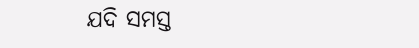ଯଦି ସମସ୍ତ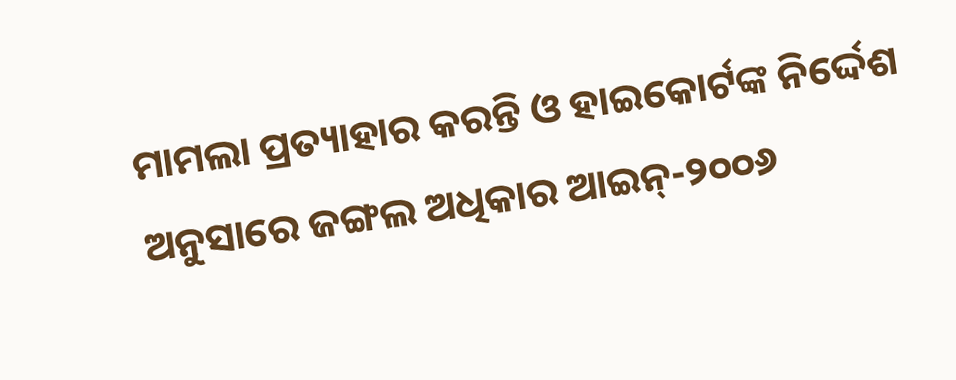ମାମଲା ପ୍ରତ୍ୟାହାର କରନ୍ତି ଓ ହାଇକୋର୍ଟଙ୍କ ନିର୍ଦ୍ଦେଶ ଅନୁସାରେ ଜଙ୍ଗଲ ଅଧିକାର ଆଇନ୍-୨୦୦୬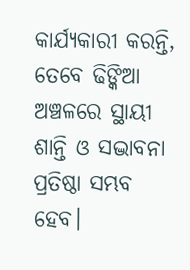କାର୍ଯ୍ୟକାରୀ କରନ୍ତି, ତେବେ ଢିଙ୍କିଆ ଅଞ୍ଚଳରେ ସ୍ଥାୟୀ ଶାନ୍ତି ଓ ସଦ୍ଭାବନା ପ୍ରତିଷ୍ଠା ସମ୍ଭବ ହେବ।